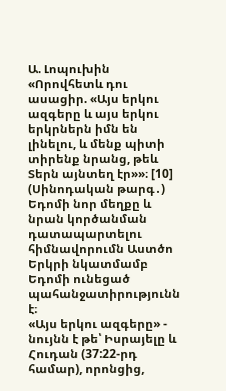Ա. Լոպուխին
«Որովհետև դու ասացիր. «Այս երկու ազգերը և այս երկու երկրներն իմն են լինելու, և մենք պիտի տիրենք նրանց, թեև Տերն այնտեղ էր»»։ [10] (Սինոդական թարգ․)
Եդոմի նոր մեղքը և նրան կործանման դատապարտելու հիմնավորումն Աստծո Երկրի նկատմամբ Եդոմի ունեցած պահանջատիրությունն է։
«Այս երկու ազգերը» - նույնն է թե՝ Իսրայելը և Հուդան (37:22-րդ համար), որոնցից,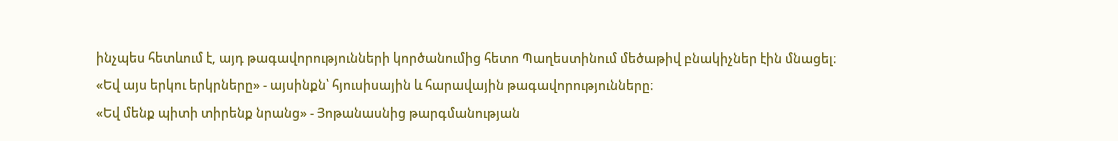ինչպես հետևում է, այդ թագավորությունների կործանումից հետո Պաղեստինում մեծաթիվ բնակիչներ էին մնացել։
«Եվ այս երկու երկրները» - այսինքն՝ հյուսիսային և հարավային թագավորությունները։
«Եվ մենք պիտի տիրենք նրանց» - Յոթանասնից թարգմանության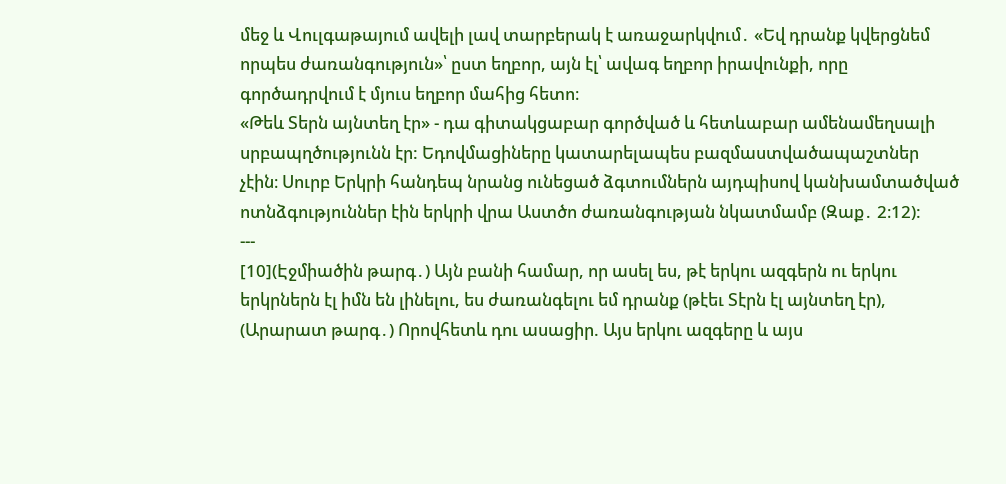մեջ և Վուլգաթայում ավելի լավ տարբերակ է առաջարկվում․ «Եվ դրանք կվերցնեմ որպես ժառանգություն»՝ ըստ եղբոր, այն էլ՝ ավագ եղբոր իրավունքի, որը գործադրվում է մյուս եղբոր մահից հետո։
«Թեև Տերն այնտեղ էր» - դա գիտակցաբար գործված և հետևաբար ամենամեղսալի սրբապղծությունն էր: Եդովմացիները կատարելապես բազմաստվածապաշտներ չէին։ Սուրբ Երկրի հանդեպ նրանց ունեցած ձգտումներն այդպիսով կանխամտածված ոտնձգություններ էին երկրի վրա Աստծո ժառանգության նկատմամբ (Զաք․ 2։12):
---
[10](Էջմիածին թարգ․) Այն բանի համար, որ ասել ես, թէ երկու ազգերն ու երկու երկրներն էլ իմն են լինելու, ես ժառանգելու եմ դրանք (թէեւ Տէրն էլ այնտեղ էր),
(Արարատ թարգ․) Որովհետև դու ասացիր. Այս երկու ազգերը և այս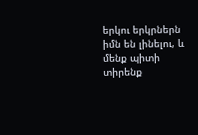երկու երկրներն իմն են լինելու, և մենք պիտի տիրենք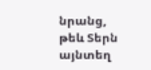նրանց, թեև Տերն այնտեղ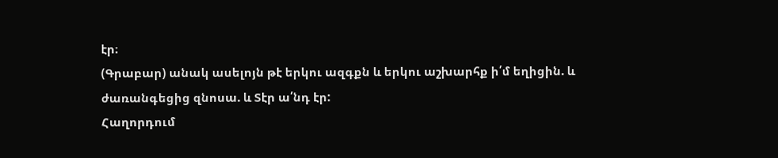էր։
(Գրաբար) անակ ասելոյն թէ երկու ազգքն և երկու աշխարհք ի՛մ եղիցին. և ժառանգեցից զնոսա. և Տէր ա՛նդ էր:
Հաղորդում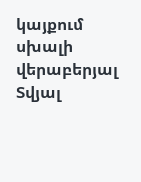կայքում սխալի վերաբերյալ
Տվյալ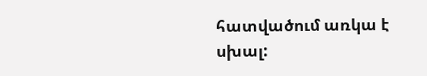հատվածում առկա է սխալ: